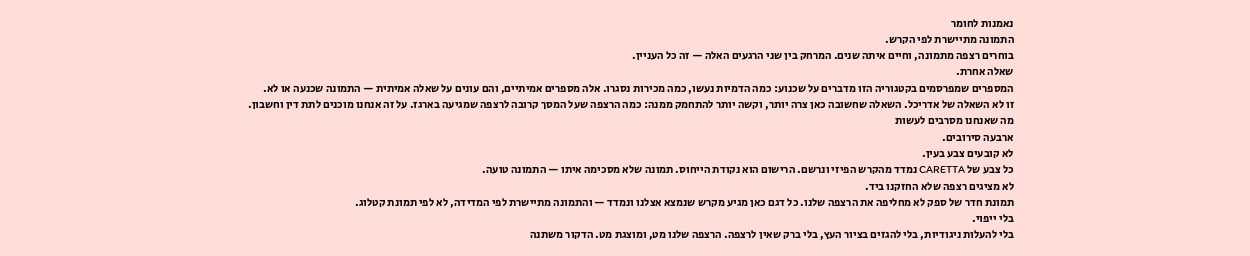נאמנות לחומר
התמונה מתיישרת לפי הקרש.
בוחרים רצפה מתמונה, וחיים איתה שנים. המרחק בין שני הרגעים האלה — זה כל העניין.
שאלה אחרת.
המספרים שמפרסמים בקטגוריה הזו מדברים על שכנוע: כמה הדמיות נעשו, כמה מכירות נסגרו. אלה מספרים אמיתיים, והם עונים על שאלה אמיתית — התמונה שכנעה או לא.
זו לא השאלה של אדריכל. השאלה שחשובה כאן צרה יותר, וקשה יותר להתחמק ממנה: כמה הרצפה שעל המסך קרובה לרצפה שמגיעה בארגז. על זה אנחנו מוכנים לתת דין וחשבון.
מה שאנחנו מסרבים לעשות
ארבעה סירובים.
לא קובעים צבע בעין.
כל צבע של CARETTA נמדד מהקרש הפיזי ונרשם. הרישום הוא נקודת הייחוס. תמונה שלא מסכימה איתו — התמונה טועה.
לא מציגים רצפה שלא החזקנו ביד.
תמונת חדר של ספק לא מחליפה את הרצפה שלנו. כל דגם כאן מגיע מקרש שנמצא אצלנו ונמדד — והתמונה מתיישרת לפי המדידה, לא לפי תמונת קטלוג.
בלי ייפוי.
בלי להעלות ניגודיות, בלי להגזים בציור העץ, בלי ברק שאין לרצפה. הרצפה שלנו מט, ומוצגת מט. הדקור משתנה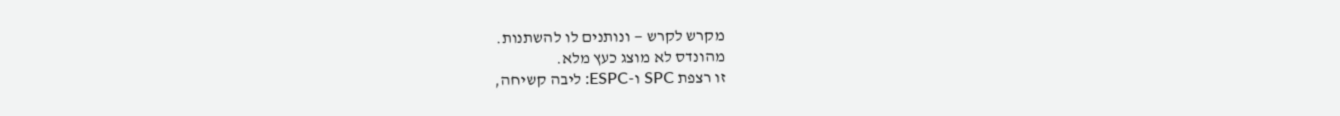מקרש לקרש — ונותנים לו להשתנות.
מהונדס לא מוצג כעץ מלא.
זו רצפת SPC ו-ESPC: ליבה קשיחה,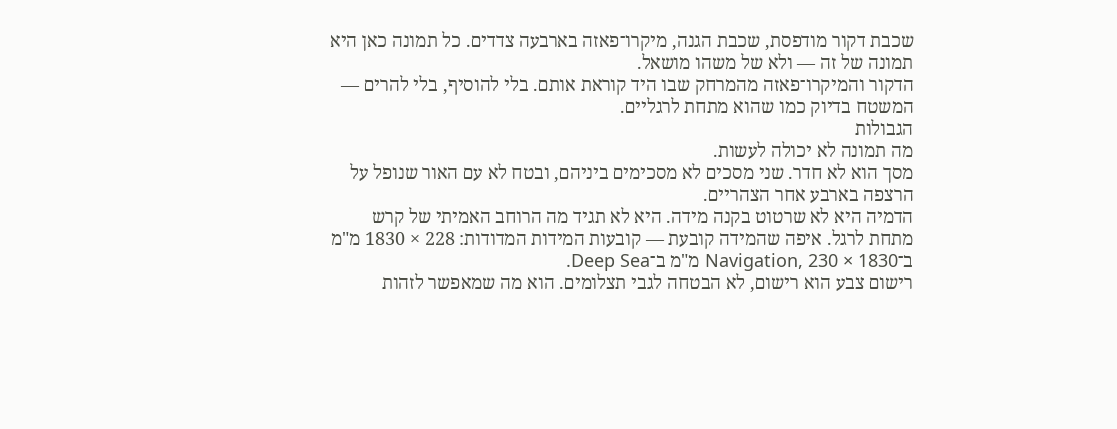שכבת דקור מודפסת, שכבת הגנה, מיקרו־פאזה בארבעה צדדים. כל תמונה כאן היא תמונה של זה — ולא של משהו מושאל.
הדקור והמיקרו־פאזה מהמרחק שבו היד קוראת אותם. בלי להוסיף, בלי להרים — המשטח בדיוק כמו שהוא מתחת לרגליים.
הגבולות
מה תמונה לא יכולה לעשות.
מסך הוא לא חדר. שני מסכים לא מסכימים ביניהם, ובטח לא עם האור שנופל על הרצפה בארבע אחר הצהריים.
הדמיה היא לא שרטוט בקנה מידה. היא לא תגיד מה הרוחב האמיתי של קרש מתחת לרגל. איפה שהמידה קובעת — קובעות המידות המדודות: 228 × 1830 מ"מ ב־Navigation, 230 × 1830 מ"מ ב־Deep Sea.
רישום צבע הוא רישום, לא הבטחה לגבי תצלומים. הוא מה שמאפשר לזהות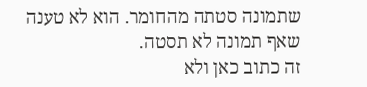שתמונה סטתה מהחומר. הוא לא טענה שאף תמונה לא תסטה.
זה כתוב כאן ולא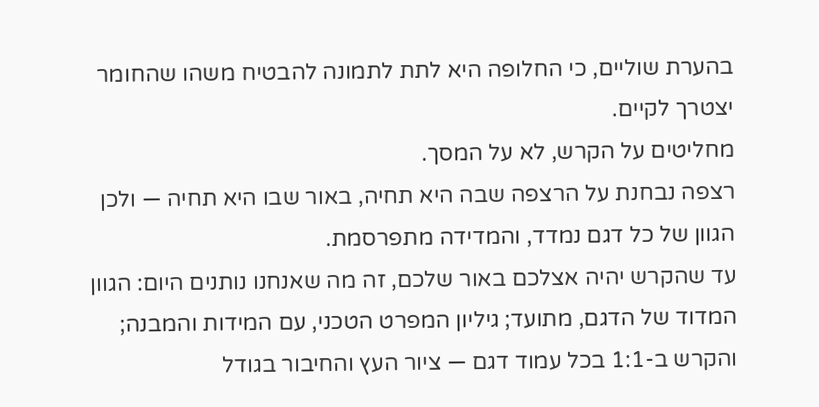בהערת שוליים, כי החלופה היא לתת לתמונה להבטיח משהו שהחומר יצטרך לקיים.
מחליטים על הקרש, לא על המסך.
רצפה נבחנת על הרצפה שבה היא תחיה, באור שבו היא תחיה — ולכן הגוון של כל דגם נמדד, והמדידה מתפרסמת.
עד שהקרש יהיה אצלכם באור שלכם, זה מה שאנחנו נותנים היום: הגוון המדוד של הדגם, מתועד; גיליון המפרט הטכני, עם המידות והמבנה; והקרש ב-1:1 בכל עמוד דגם — ציור העץ והחיבור בגודל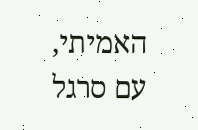האמיתי, עם סרגל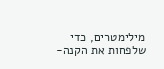מילימטרים, כדי שלפחות את הקנה-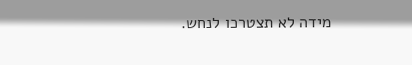מידה לא תצטרכו לנחש.